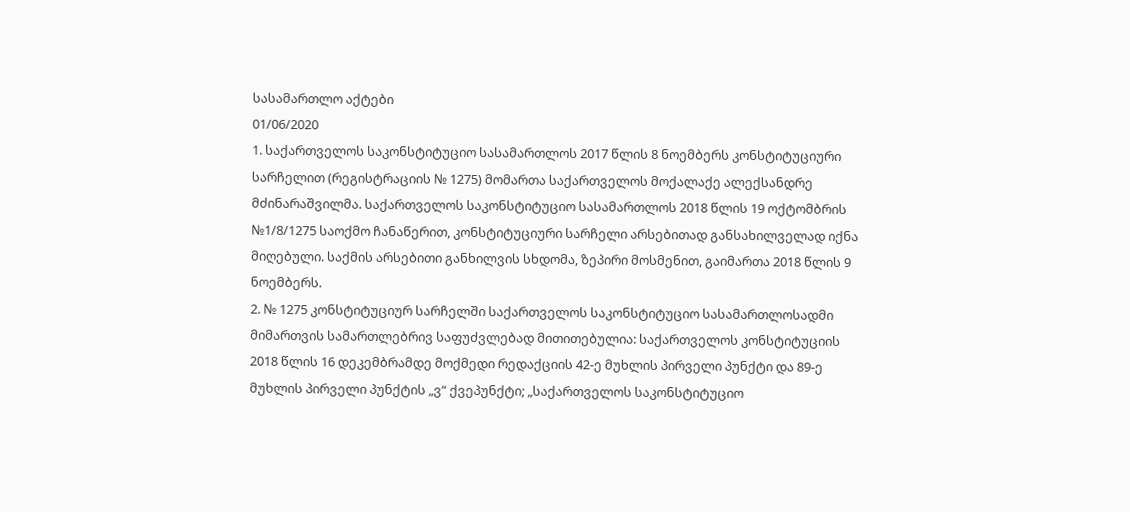სასამართლო აქტები
01/06/2020
1. საქართველოს საკონსტიტუციო სასამართლოს 2017 წლის 8 ნოემბერს კონსტიტუციური
სარჩელით (რეგისტრაციის № 1275) მომართა საქართველოს მოქალაქე ალექსანდრე
მძინარაშვილმა. საქართველოს საკონსტიტუციო სასამართლოს 2018 წლის 19 ოქტომბრის
№1/8/1275 საოქმო ჩანაწერით, კონსტიტუციური სარჩელი არსებითად განსახილველად იქნა
მიღებული. საქმის არსებითი განხილვის სხდომა, ზეპირი მოსმენით, გაიმართა 2018 წლის 9
ნოემბერს.
2. № 1275 კონსტიტუციურ სარჩელში საქართველოს საკონსტიტუციო სასამართლოსადმი
მიმართვის სამართლებრივ საფუძვლებად მითითებულია: საქართველოს კონსტიტუციის
2018 წლის 16 დეკემბრამდე მოქმედი რედაქციის 42-ე მუხლის პირველი პუნქტი და 89-ე
მუხლის პირველი პუნქტის „ვ“ ქვეპუნქტი; „საქართველოს საკონსტიტუციო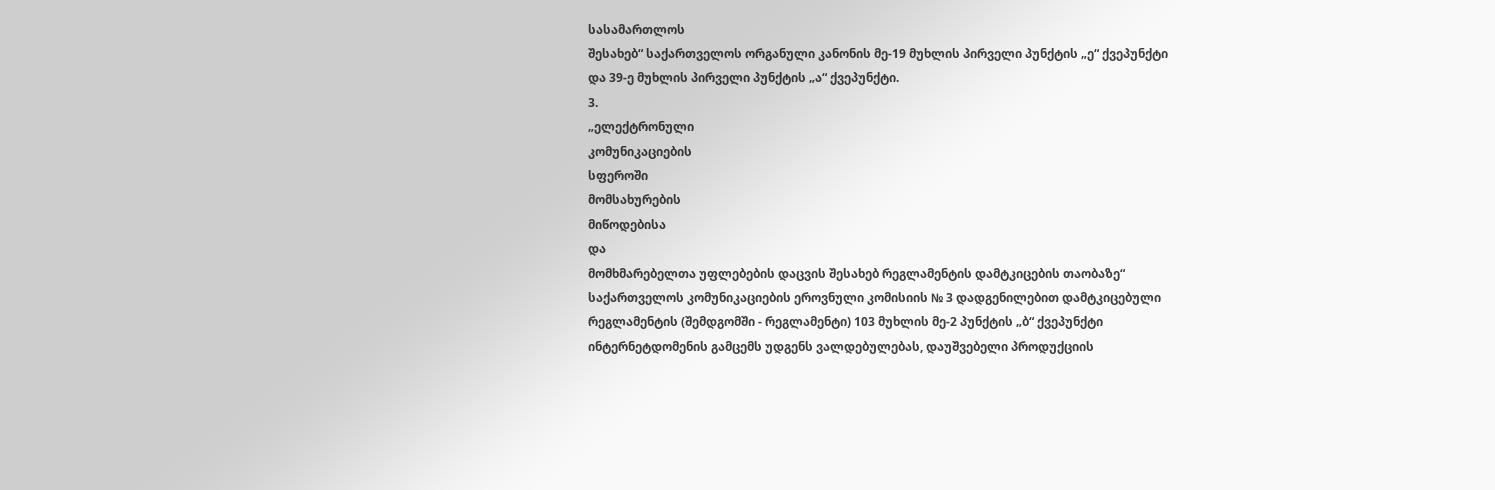სასამართლოს
შესახებ“ საქართველოს ორგანული კანონის მე-19 მუხლის პირველი პუნქტის „ე“ ქვეპუნქტი
და 39-ე მუხლის პირველი პუნქტის „ა“ ქვეპუნქტი.
3.
„ელექტრონული
კომუნიკაციების
სფეროში
მომსახურების
მიწოდებისა
და
მომხმარებელთა უფლებების დაცვის შესახებ რეგლამენტის დამტკიცების თაობაზე“
საქართველოს კომუნიკაციების ეროვნული კომისიის № 3 დადგენილებით დამტკიცებული
რეგლამენტის (შემდგომში - რეგლამენტი) 103 მუხლის მე-2 პუნქტის „ბ“ ქვეპუნქტი
ინტერნეტდომენის გამცემს უდგენს ვალდებულებას, დაუშვებელი პროდუქციის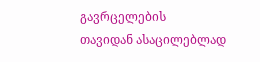გავრცელების
თავიდან ასაცილებლად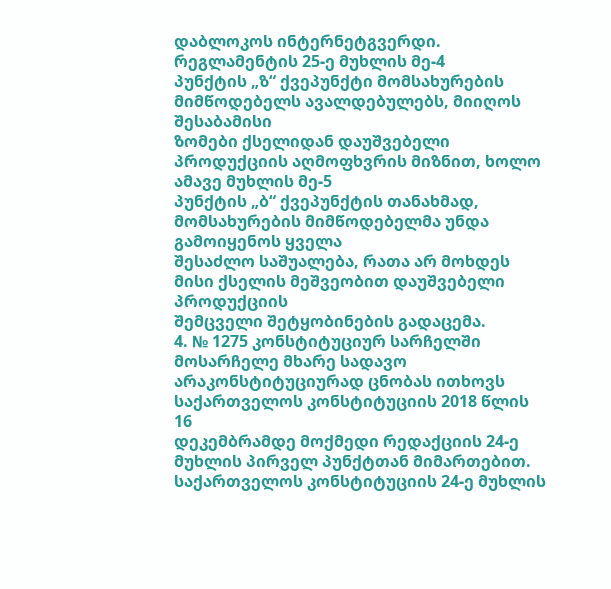დაბლოკოს ინტერნეტგვერდი. რეგლამენტის 25-ე მუხლის მე-4
პუნქტის „ზ“ ქვეპუნქტი მომსახურების მიმწოდებელს ავალდებულებს, მიიღოს შესაბამისი
ზომები ქსელიდან დაუშვებელი პროდუქციის აღმოფხვრის მიზნით, ხოლო ამავე მუხლის მე-5
პუნქტის „ბ“ ქვეპუნქტის თანახმად, მომსახურების მიმწოდებელმა უნდა გამოიყენოს ყველა
შესაძლო საშუალება, რათა არ მოხდეს მისი ქსელის მეშვეობით დაუშვებელი პროდუქციის
შემცველი შეტყობინების გადაცემა.
4. № 1275 კონსტიტუციურ სარჩელში მოსარჩელე მხარე სადავო
არაკონსტიტუციურად ცნობას ითხოვს საქართველოს კონსტიტუციის 2018 წლის 16
დეკემბრამდე მოქმედი რედაქციის 24-ე მუხლის პირველ პუნქტთან მიმართებით.
საქართველოს კონსტიტუციის 24-ე მუხლის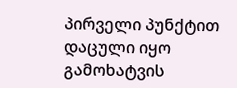პირველი პუნქტით დაცული იყო გამოხატვის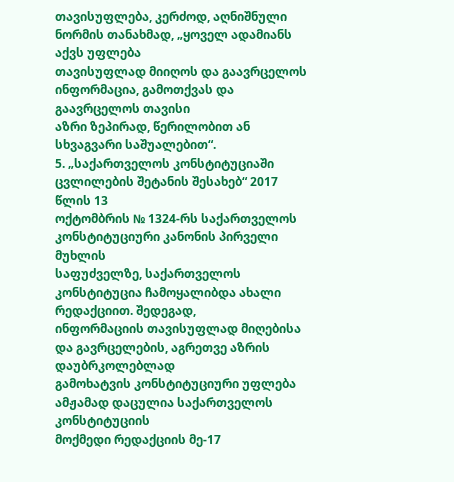თავისუფლება, კერძოდ, აღნიშნული ნორმის თანახმად, „ყოველ ადამიანს აქვს უფლება
თავისუფლად მიიღოს და გაავრცელოს ინფორმაცია, გამოთქვას და გაავრცელოს თავისი
აზრი ზეპირად, წერილობით ან სხვაგვარი საშუალებით“.
5. „საქართველოს კონსტიტუციაში ცვლილების შეტანის შესახებ“ 2017 წლის 13
ოქტომბრის № 1324-რს საქართველოს კონსტიტუციური კანონის პირველი მუხლის
საფუძველზე, საქართველოს კონსტიტუცია ჩამოყალიბდა ახალი რედაქციით. შედეგად,
ინფორმაციის თავისუფლად მიღებისა და გავრცელების, აგრეთვე აზრის დაუბრკოლებლად
გამოხატვის კონსტიტუციური უფლება ამჟამად დაცულია საქართველოს კონსტიტუციის
მოქმედი რედაქციის მე-17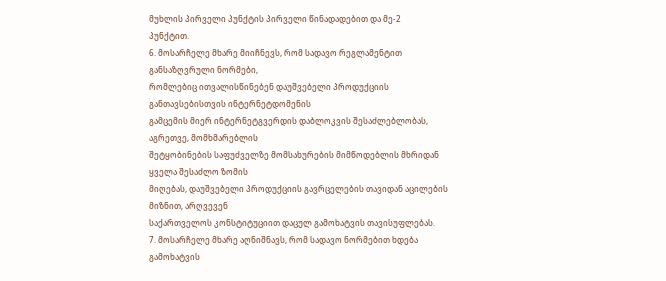მუხლის პირველი პუნქტის პირველი წინადადებით და მე-2
პუნქტით.
6. მოსარჩელე მხარე მიიჩნევს, რომ სადავო რეგლამენტით განსაზღვრული ნორმები,
რომლებიც ითვალისწინებენ დაუშვებელი პროდუქციის განთავსებისთვის ინტერნეტდომენის
გამცემის მიერ ინტერნეტგვერდის დაბლოკვის შესაძლებლობას, აგრეთვე, მომხმარებლის
შეტყობინების საფუძველზე მომსახურების მიმწოდებლის მხრიდან ყველა შესაძლო ზომის
მიღებას, დაუშვებელი პროდუქციის გავრცელების თავიდან აცილების მიზნით, არღვევენ
საქართველოს კონსტიტუციით დაცულ გამოხატვის თავისუფლებას.
7. მოსარჩელე მხარე აღნიშნავს, რომ სადავო ნორმებით ხდება გამოხატვის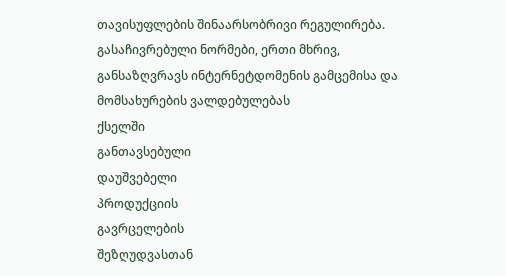თავისუფლების შინაარსობრივი რეგულირება. გასაჩივრებული ნორმები, ერთი მხრივ,
განსაზღვრავს ინტერნეტდომენის გამცემისა და მომსახურების ვალდებულებას
ქსელში
განთავსებული
დაუშვებელი
პროდუქციის
გავრცელების
შეზღუდვასთან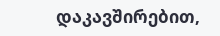დაკავშირებით,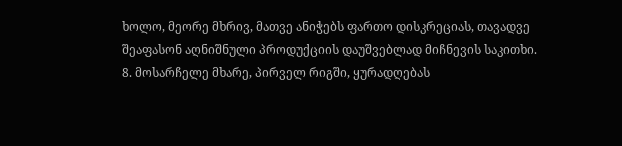ხოლო, მეორე მხრივ, მათვე ანიჭებს ფართო დისკრეციას, თავადვე
შეაფასონ აღნიშნული პროდუქციის დაუშვებლად მიჩნევის საკითხი.
8. მოსარჩელე მხარე, პირველ რიგში, ყურადღებას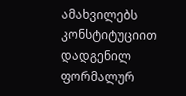ამახვილებს კონსტიტუციით დადგენილ
ფორმალურ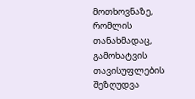მოთხოვნაზე, რომლის თანახმადაც, გამოხატვის თავისუფლების შეზღუდვა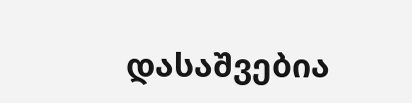დასაშვებია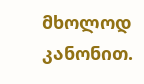მხოლოდ კანონით.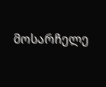მოსარჩელე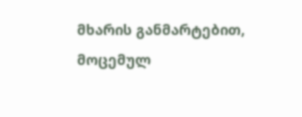მხარის განმარტებით, მოცემულ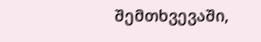შემთხვევაში,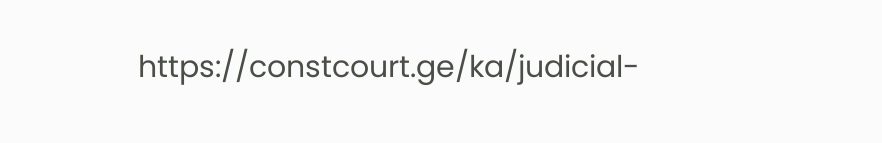https://constcourt.ge/ka/judicial-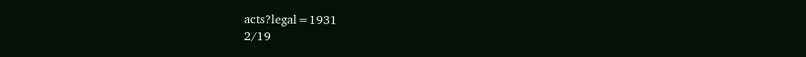acts?legal=1931
2/19